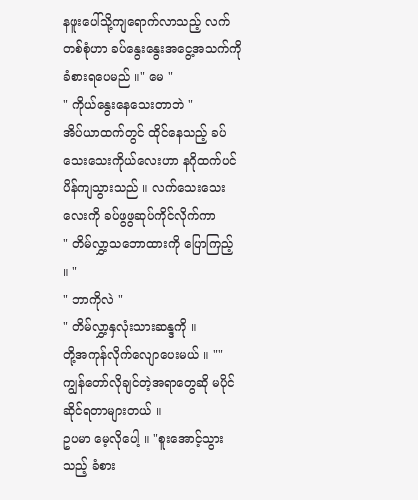နဖူးပေါ်သို့ကျရောက်လာသည့် လက်တစ်စုံဟာ ခပ်နွေးနွေးအငွေ့အသက်ကို ခံစားရပေမည် ။" မေ "
" ကိုယ်နွေးနေသေးတာဘဲ "
အိပ်ယာထက်တွင် ထိုင်နေသည့် ခပ်သေးသေးကိုယ်လေးဟာ နဂိုထက်ပင် ပိန်ကျသွားသည် ။ လက်သေးသေးလေးကို ခပ်ဖွဖွဆုပ်ကိုင်လိုက်ကာ
" တိမ်လွှာ့သဘောထားကို ပြောကြည့် ။ "
" ဘာကိုလဲ "
" တိမ်လွှာ့နှလုံးသားဆန္ဒကို ။
တို့အကုန်လိုက်လျောပေးမယ် ။ "" ကျွန်တော်လိုချင်တဲ့အရာတွေဆို မပိုင်ဆိုင်ရတာများတယ် ။
ဥပမာ မေ့လိုပေါ့ ။ "စူးအောင့်သွားသည့် ခံစား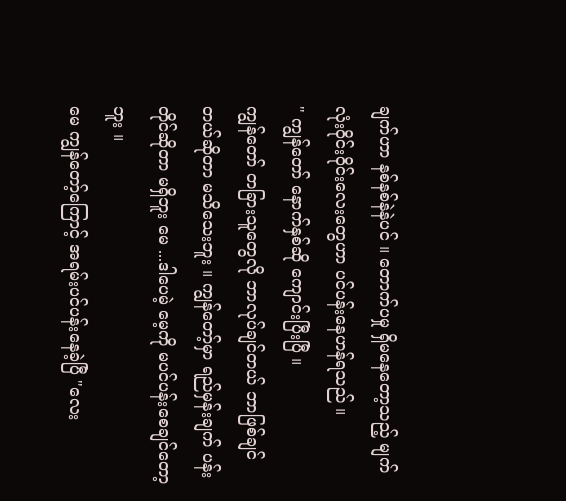ချက်ဟာ နစ်နစ်နဲနဲပင် ။ တောက်ပမှု ရှိမနေတော့သည့် မျက်လုံးဝိုင်းဝိုင်းလေးတွေဟာ ပင်ပန်းနေဟန်ရသည် ။
" ကျွန်တော် နောက်နှစ်ဆို ကျောင်းပြီးပြီ ။
ကျွန်တော် တခြားသူတွေလို ဘာလုပ်ချင်တယ် ဘာဖြစ်ချင်တယ်ဆိုတာ မသိသေးဘူး ။ ကျွန်တော့်မှာ ရည်မှန်းချက် ပန်းတိုင်ဆိုတာ မရှိဘူး မေ ...ဒါပေမဲ့ မေ့ကို မပင်ပန်းစေချင်တော့ဘူး ။
မေ ကျွန်တော့်ကြောင့် အရမ်းပင်ပန်းနေခဲ့ပြီ "လေး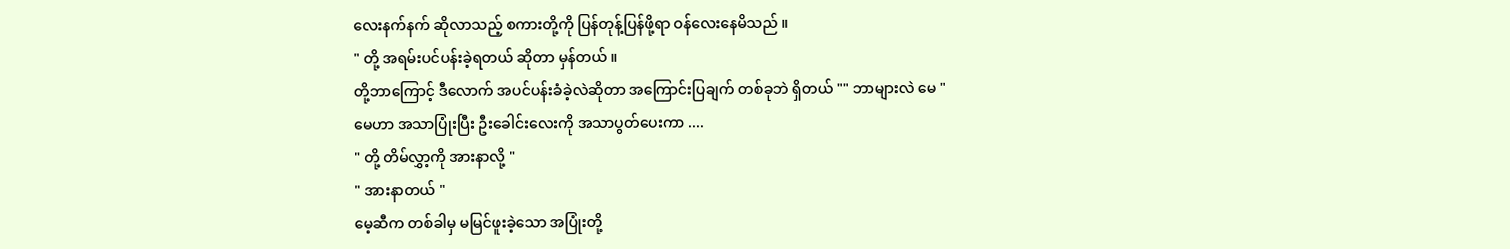လေးနက်နက် ဆိုလာသည့် စကားတို့ကို ပြန်တုန့်ပြန်ဖို့ရာ ဝန်လေးနေမိသည် ။
" တို့ အရမ်းပင်ပန်းခဲ့ရတယ် ဆိုတာ မှန်တယ် ။
တို့ဘာကြောင့် ဒီလောက် အပင်ပန်းခံခဲ့လဲဆိုတာ အကြောင်းပြချက် တစ်ခုဘဲ ရှိတယ် "" ဘာများလဲ မေ "
မေဟာ အသာပြုံးပြီး ဦးခေါင်းလေးကို အသာပွတ်ပေးကာ ....
" တို့ တိမ်လွှာ့ကို အားနာလို့ "
" အားနာတယ် "
မေ့ဆီက တစ်ခါမှ မမြင်ဖူးခဲ့သော အပြုံးတို့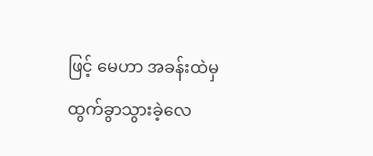ဖြင့် မေဟာ အခန်းထဲမှ ထွက်ခွာသွားခဲ့လေ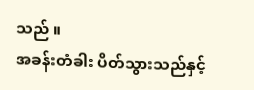သည် ။
အခန်းတံခါး ပိတ်သွားသည်နှင့်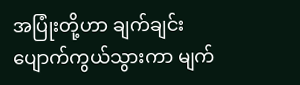အပြုံးတို့ဟာ ချက်ချင်းပျောက်ကွယ်သွားကာ မျက်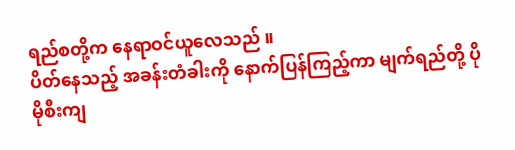ရည်စတို့က နေရာဝင်ယူလေသည် ။
ပိတ်နေသည့် အခန်းတံခါးကို နောက်ပြန်ကြည့်ကာ မျက်ရည်တို့ ပိုမိုစီးကျ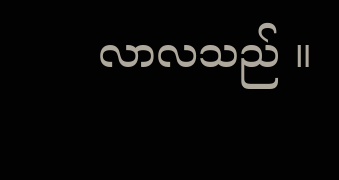လာလသည် ။